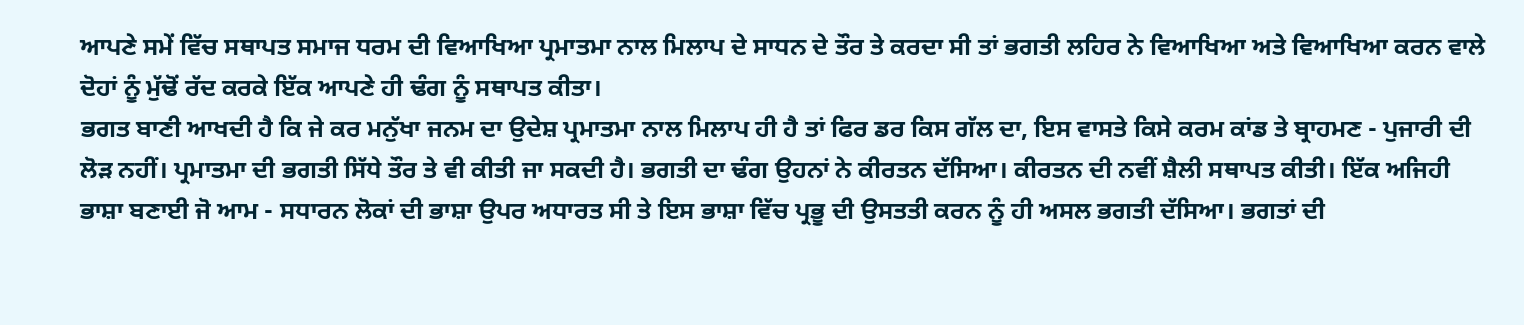ਆਪਣੇ ਸਮੇਂ ਵਿੱਚ ਸਥਾਪਤ ਸਮਾਜ ਧਰਮ ਦੀ ਵਿਆਖਿਆ ਪ੍ਰਮਾਤਮਾ ਨਾਲ ਮਿਲਾਪ ਦੇ ਸਾਧਨ ਦੇ ਤੌਰ ਤੇ ਕਰਦਾ ਸੀ ਤਾਂ ਭਗਤੀ ਲਹਿਰ ਨੇ ਵਿਆਖਿਆ ਅਤੇ ਵਿਆਖਿਆ ਕਰਨ ਵਾਲੇ ਦੋਹਾਂ ਨੂੰ ਮੁੱਢੋਂ ਰੱਦ ਕਰਕੇ ਇੱਕ ਆਪਣੇ ਹੀ ਢੰਗ ਨੂੰ ਸਥਾਪਤ ਕੀਤਾ।
ਭਗਤ ਬਾਣੀ ਆਖਦੀ ਹੈ ਕਿ ਜੇ ਕਰ ਮਨੁੱਖਾ ਜਨਮ ਦਾ ਉਦੇਸ਼ ਪ੍ਰਮਾਤਮਾ ਨਾਲ ਮਿਲਾਪ ਹੀ ਹੈ ਤਾਂ ਫਿਰ ਡਰ ਕਿਸ ਗੱਲ ਦਾ, ਇਸ ਵਾਸਤੇ ਕਿਸੇ ਕਰਮ ਕਾਂਡ ਤੇ ਬ੍ਰਾਹਮਣ - ਪੁਜਾਰੀ ਦੀ ਲੋੜ ਨਹੀਂ। ਪ੍ਰਮਾਤਮਾ ਦੀ ਭਗਤੀ ਸਿੱਧੇ ਤੌਰ ਤੇ ਵੀ ਕੀਤੀ ਜਾ ਸਕਦੀ ਹੈ। ਭਗਤੀ ਦਾ ਢੰਗ ਉਹਨਾਂ ਨੇ ਕੀਰਤਨ ਦੱਸਿਆ। ਕੀਰਤਨ ਦੀ ਨਵੀਂ ਸ਼ੈਲੀ ਸਥਾਪਤ ਕੀਤੀ। ਇੱਕ ਅਜਿਹੀ ਭਾਸ਼ਾ ਬਣਾਈ ਜੋ ਆਮ - ਸਧਾਰਨ ਲੋਕਾਂ ਦੀ ਭਾਸ਼ਾ ਉਪਰ ਅਧਾਰਤ ਸੀ ਤੇ ਇਸ ਭਾਸ਼ਾ ਵਿੱਚ ਪ੍ਰਭੂ ਦੀ ਉਸਤਤੀ ਕਰਨ ਨੂੰ ਹੀ ਅਸਲ ਭਗਤੀ ਦੱਸਿਆ। ਭਗਤਾਂ ਦੀ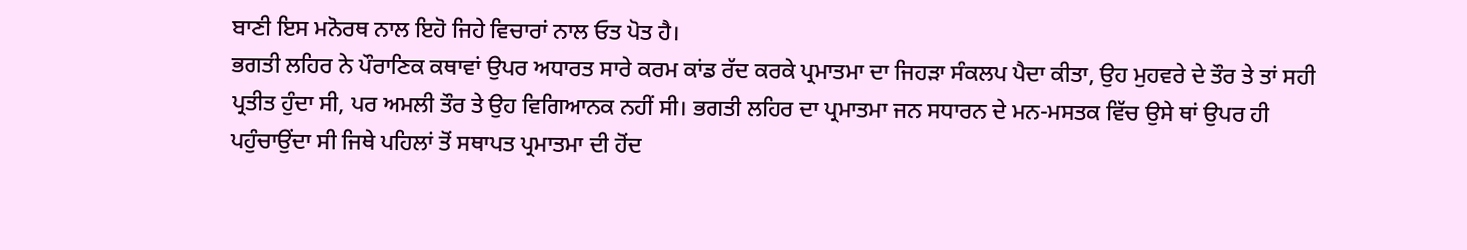ਬਾਣੀ ਇਸ ਮਨੋਰਥ ਨਾਲ ਇਹੋ ਜਿਹੇ ਵਿਚਾਰਾਂ ਨਾਲ ਓਤ ਪੋਤ ਹੈ।
ਭਗਤੀ ਲਹਿਰ ਨੇ ਪੌਰਾਣਿਕ ਕਥਾਵਾਂ ਉਪਰ ਅਧਾਰਤ ਸਾਰੇ ਕਰਮ ਕਾਂਡ ਰੱਦ ਕਰਕੇ ਪ੍ਰਮਾਤਮਾ ਦਾ ਜਿਹੜਾ ਸੰਕਲਪ ਪੈਦਾ ਕੀਤਾ, ਉਹ ਮੁਹਵਰੇ ਦੇ ਤੌਰ ਤੇ ਤਾਂ ਸਹੀ ਪ੍ਰਤੀਤ ਹੁੰਦਾ ਸੀ, ਪਰ ਅਮਲੀ ਤੌਰ ਤੇ ਉਹ ਵਿਗਿਆਨਕ ਨਹੀਂ ਸੀ। ਭਗਤੀ ਲਹਿਰ ਦਾ ਪ੍ਰਮਾਤਮਾ ਜਨ ਸਧਾਰਨ ਦੇ ਮਨ-ਮਸਤਕ ਵਿੱਚ ਉਸੇ ਥਾਂ ਉਪਰ ਹੀ ਪਹੁੰਚਾਉਂਦਾ ਸੀ ਜਿਥੇ ਪਹਿਲਾਂ ਤੋਂ ਸਥਾਪਤ ਪ੍ਰਮਾਤਮਾ ਦੀ ਹੋਂਦ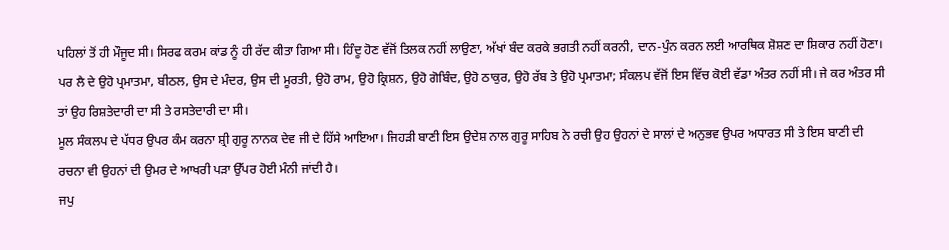ਪਹਿਲਾਂ ਤੋਂ ਹੀ ਮੌਜੂਦ ਸੀ। ਸਿਰਫ ਕਰਮ ਕਾਂਡ ਨੂੰ ਹੀ ਰੱਦ ਕੀਤਾ ਗਿਆ ਸੀ। ਹਿੰਦੂ ਹੋਣ ਵੱਜੋਂ ਤਿਲਕ ਨਹੀਂ ਲਾਉਣਾ, ਅੱਖਾਂ ਬੰਦ ਕਰਕੇ ਭਗਤੀ ਨਹੀਂ ਕਰਨੀ, ਦਾਨ-ਪੁੰਨ ਕਰਨ ਲਈ ਆਰਥਿਕ ਸ਼ੋਸ਼ਣ ਦਾ ਸ਼ਿਕਾਰ ਨਹੀਂ ਹੋਣਾ। ਪਰ ਲੈ ਦੇ ਉਹੋ ਪ੍ਰਮਾਤਮਾ, ਬੀਠਲ, ਉਸ ਦੇ ਮੰਦਰ, ਉਸ ਦੀ ਮੂਰਤੀ, ਉਹੋ ਰਾਮ, ਉਹੋ ਕ੍ਰਿਸ਼ਨ, ਉਹੋ ਗੋਬਿੰਦ, ਉਹੋ ਠਾਕੁਰ, ਉਹੋ ਰੱਬ ਤੇ ਉਹੋ ਪ੍ਰਮਾਤਮਾ; ਸੰਕਲਪ ਵੱਜੋਂ ਇਸ ਵਿੱਚ ਕੋਈ ਵੱਡਾ ਅੰਤਰ ਨਹੀਂ ਸੀ। ਜੇ ਕਰ ਅੰਤਰ ਸੀ ਤਾਂ ਉਹ ਰਿਸ਼ਤੇਦਾਰੀ ਦਾ ਸੀ ਤੇ ਰਸਤੇਦਾਰੀ ਦਾ ਸੀ।
ਮੂਲ ਸੰਕਲਪ ਦੇ ਪੱਧਰ ਉਪਰ ਕੰਮ ਕਰਨਾ ਸ਼੍ਰੀ ਗੁਰੂ ਨਾਨਕ ਦੇਵ ਜੀ ਦੇ ਹਿੱਸੇ ਆਇਆ। ਜਿਹੜੀ ਬਾਣੀ ਇਸ ਉਦੇਸ਼ ਨਾਲ ਗੁਰੂ ਸਾਹਿਬ ਨੇ ਰਚੀ ਉਹ ਉਹਨਾਂ ਦੇ ਸਾਲਾਂ ਦੇ ਅਨੁਭਵ ਉਪਰ ਅਧਾਰਤ ਸੀ ਤੇ ਇਸ ਬਾਣੀ ਦੀ ਰਚਨਾ ਵੀ ਉਹਨਾਂ ਦੀ ਉਮਰ ਦੇ ਆਖਰੀ ਪੜਾ ਉੱਪਰ ਹੋਈ ਮੰਨੀ ਜਾਂਦੀ ਹੈ।
ਜਪੁ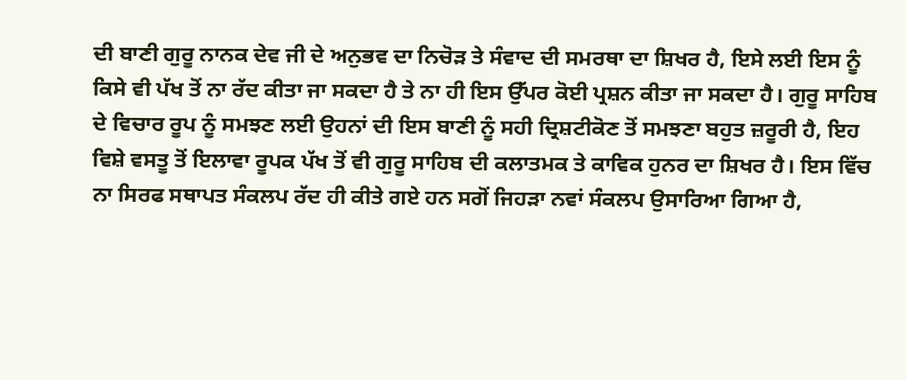ਦੀ ਬਾਣੀ ਗੁਰੂ ਨਾਨਕ ਦੇਵ ਜੀ ਦੇ ਅਨੁਭਵ ਦਾ ਨਿਚੋੜ ਤੇ ਸੰਵਾਦ ਦੀ ਸਮਰਥਾ ਦਾ ਸ਼ਿਖਰ ਹੈ, ਇਸੇ ਲਈ ਇਸ ਨੂੰ ਕਿਸੇ ਵੀ ਪੱਖ ਤੋਂ ਨਾ ਰੱਦ ਕੀਤਾ ਜਾ ਸਕਦਾ ਹੈ ਤੇ ਨਾ ਹੀ ਇਸ ਉੱਪਰ ਕੋਈ ਪ੍ਰਸ਼ਨ ਕੀਤਾ ਜਾ ਸਕਦਾ ਹੈ। ਗੁਰੂ ਸਾਹਿਬ ਦੇ ਵਿਚਾਰ ਰੂਪ ਨੂੰ ਸਮਝਣ ਲਈ ਉਹਨਾਂ ਦੀ ਇਸ ਬਾਣੀ ਨੂੰ ਸਹੀ ਦ੍ਰਿਸ਼ਟੀਕੋਣ ਤੋਂ ਸਮਝਣਾ ਬਹੁਤ ਜ਼ਰੂਰੀ ਹੈ, ਇਹ ਵਿਸ਼ੇ ਵਸਤੂ ਤੋਂ ਇਲਾਵਾ ਰੂਪਕ ਪੱਖ ਤੋਂ ਵੀ ਗੁਰੂ ਸਾਹਿਬ ਦੀ ਕਲਾਤਮਕ ਤੇ ਕਾਵਿਕ ਹੁਨਰ ਦਾ ਸ਼ਿਖਰ ਹੈ। ਇਸ ਵਿੱਚ ਨਾ ਸਿਰਫ ਸਥਾਪਤ ਸੰਕਲਪ ਰੱਦ ਹੀ ਕੀਤੇ ਗਏ ਹਨ ਸਗੋਂ ਜਿਹੜਾ ਨਵਾਂ ਸੰਕਲਪ ਉਸਾਰਿਆ ਗਿਆ ਹੈ,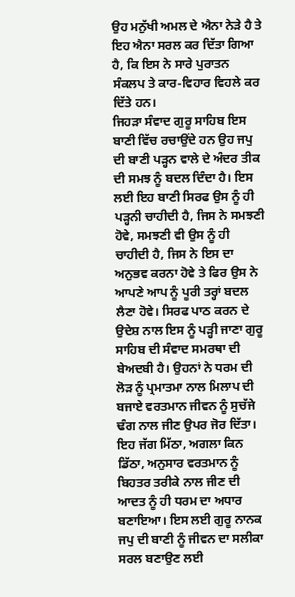ਉਹ ਮਨੁੱਖੀ ਅਮਲ ਦੇ ਐਨਾ ਨੇੜੇ ਹੈ ਤੇ ਇਹ ਐਨਾ ਸਰਲ ਕਰ ਦਿੱਤਾ ਗਿਆ ਹੈ, ਕਿ ਇਸ ਨੇ ਸਾਰੇ ਪੁਰਾਤਨ ਸੰਕਲਪ ਤੇ ਕਾਰ-ਵਿਹਾਰ ਵਿਹਲੇ ਕਰ ਦਿੱਤੇ ਹਨ।
ਜਿਹੜਾ ਸੰਵਾਦ ਗੁਰੂ ਸਾਹਿਬ ਇਸ ਬਾਣੀ ਵਿੱਚ ਰਚਾਉਂਦੇ ਹਨ ਉਹ ਜਪੁ ਦੀ ਬਾਣੀ ਪੜ੍ਹਨ ਵਾਲੇ ਦੇ ਅੰਦਰ ਤੀਕ ਦੀ ਸਮਝ ਨੂੰ ਬਦਲ ਦਿੰਦਾ ਹੈ। ਇਸ ਲਈ ਇਹ ਬਾਣੀ ਸਿਰਫ ਉਸ ਨੂੰ ਹੀ ਪੜ੍ਹਨੀ ਚਾਹੀਦੀ ਹੈ, ਜਿਸ ਨੇ ਸਮਝਣੀ ਹੋਵੇ, ਸਮਝਣੀ ਵੀ ਉਸ ਨੂੰ ਹੀ ਚਾਹੀਦੀ ਹੈ, ਜਿਸ ਨੇ ਇਸ ਦਾ ਅਨੁਭਵ ਕਰਨਾ ਹੋਵੇ ਤੇ ਫਿਰ ਉਸ ਨੇ ਆਪਣੇ ਆਪ ਨੂੰ ਪੂਰੀ ਤਰ੍ਹਾਂ ਬਦਲ ਲੈਣਾ ਹੋਵੇ। ਸਿਰਫ ਪਾਠ ਕਰਨ ਦੇ ਉਦੇਸ਼ ਨਾਲ ਇਸ ਨੂੰ ਪੜ੍ਹੀ ਜਾਣਾ ਗੁਰੂ ਸਾਹਿਬ ਦੀ ਸੰਵਾਦ ਸਮਰਥਾ ਦੀ ਬੇਅਦਬੀ ਹੈ। ਉਹਨਾਂ ਨੇ ਧਰਮ ਦੀ ਲੋੜ ਨੂੰ ਪ੍ਰਮਾਤਮਾ ਨਾਲ ਮਿਲਾਪ ਦੀ ਬਜਾਏ ਵਰਤਮਾਨ ਜੀਵਨ ਨੂੰ ਸੁਚੱਜੇ ਢੰਗ ਨਾਲ ਜੀਣ ਉਪਰ ਜੋਰ ਦਿੱਤਾ।
ਇਹ ਜੱਗ ਮਿੱਠਾ, ਅਗਲਾ ਕਿਨ ਡਿੱਠਾ, ਅਨੁਸਾਰ ਵਰਤਮਾਨ ਨੂੰ ਬਿਹਤਰ ਤਰੀਕੇ ਨਾਲ ਜੀਣ ਦੀ ਆਦਤ ਨੂੰ ਹੀ ਧਰਮ ਦਾ ਅਧਾਰ ਬਣਾਇਆ। ਇਸ ਲਈ ਗੁਰੂ ਨਾਨਕ ਜਪੁ ਦੀ ਬਾਣੀ ਨੂੰ ਜੀਵਨ ਦਾ ਸਲੀਕਾ ਸਰਲ ਬਣਾਉਣ ਲਈ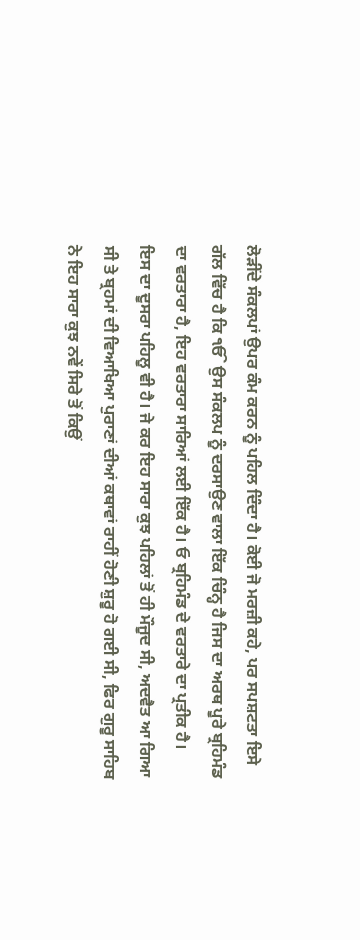ਲੋੜੀਂਦੇ ਸੰਕਲਪਾਂ ਉਪਰ ਕੰਮ ਕਰਨ ਨੂੰ ਪਹਿਲ ਦਿੰਦਾ ਹੈ। ਕੋਈ ਜੋ ਮਰਜ਼ੀ ਕਹੇ, ਪਰ ਸਪਸ਼ਟਤਾ ਇਸੇ ਗੱਲ ਵਿੱਚ ਹੈ ਕਿ ੴ ਉਸ ਸੰਕਲਪ ਨੂੰ ਦਰਸਾਉਣ ਵਾਲਾ ਇੱਕ ਚਿੰਨ੍ਹ ਹੈ ਜਿਸ ਦਾ ਅਰਥ ਪੂਰੇ ਬ੍ਰਹਿਮੰਡ ਦਾ ਵਰਤਾਰਾ ਹੈ, ਇਹ ਵਰਤਾਰਾ ਸਾਰਿਆਂ ਲਈ ਇੱਕ ਹੈ। ਓ ਬ੍ਰਹਿਮੰਡ ਦੇ ਵਰਤਾਰੇ ਦਾ ਪ੍ਰਤੀਕ ਹੈ।
ਇਸ ਦਾ ਦੂਸਰਾ ਪਹਿਲੂ ਵੀ ਹੈ। ਜੇ ਕਰ ਇਹ ਸਾਰਾ ਕੁਝ ਪਹਿਲਾਂ ਤੋਂ ਹੀ ਮੌਜੂਦ ਸੀ, ਅਦਵੈਤ ਆ ਗਿਆ ਸੀ ਤੇ ਬ੍ਰਹਮਾਂ ਦੀ ਵਿਆਖਿਆ ਪੁਰਾਣਾਂ ਦੀਆਂ ਕਥਾਵਾਂ ਰਾਹੀਂ ਹੋਣੀ ਸ਼ੁਰੂ ਹੋ ਗਈ ਸੀ, ਫਿਰ ਗੁਰੂ ਸਾਹਿਬ ਨੇ ਇਹ ਸਾਰਾ ਕੁਝ ਨਵੇਂ ਸਿਰੇ ਤੋਂ ਕਿਉਂ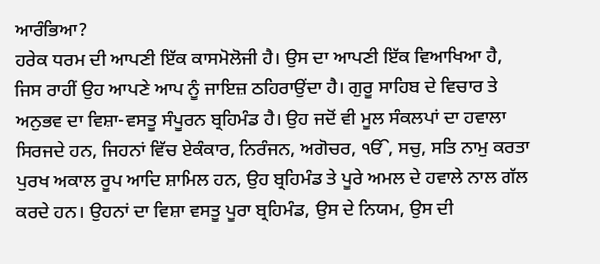ਆਰੰਭਿਆ?
ਹਰੇਕ ਧਰਮ ਦੀ ਆਪਣੀ ਇੱਕ ਕਾਸਮੋਲੋਜੀ ਹੈ। ਉਸ ਦਾ ਆਪਣੀ ਇੱਕ ਵਿਆਖਿਆ ਹੈ, ਜਿਸ ਰਾਹੀਂ ਉਹ ਆਪਣੇ ਆਪ ਨੂੰ ਜਾਇਜ਼ ਠਹਿਰਾਉਂਦਾ ਹੈ। ਗੁਰੂ ਸਾਹਿਬ ਦੇ ਵਿਚਾਰ ਤੇ ਅਨੁਭਵ ਦਾ ਵਿਸ਼ਾ-ਵਸਤੂ ਸੰਪੂਰਨ ਬ੍ਰਹਿਮੰਡ ਹੈ। ਉਹ ਜਦੋਂ ਵੀ ਮੂਲ ਸੰਕਲਪਾਂ ਦਾ ਹਵਾਲਾ ਸਿਰਜਦੇ ਹਨ, ਜਿਹਨਾਂ ਵਿੱਚ ਏਕੰਕਾਰ, ਨਿਰੰਜਨ, ਅਗੋਚਰ, ੴ, ਸਚੁ, ਸਤਿ ਨਾਮੁ ਕਰਤਾ ਪੁਰਖ ਅਕਾਲ ਰੂਪ ਆਦਿ ਸ਼ਾਮਿਲ ਹਨ, ਉਹ ਬ੍ਰਹਿਮੰਡ ਤੇ ਪੂਰੇ ਅਮਲ ਦੇ ਹਵਾਲੇ ਨਾਲ ਗੱਲ ਕਰਦੇ ਹਨ। ਉਹਨਾਂ ਦਾ ਵਿਸ਼ਾ ਵਸਤੂ ਪੂਰਾ ਬ੍ਰਹਿਮੰਡ, ਉਸ ਦੇ ਨਿਯਮ, ਉਸ ਦੀ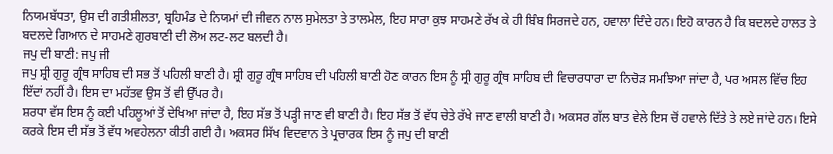ਨਿਯਮਬੱਧਤਾ, ਉਸ ਦੀ ਗਤੀਸ਼ੀਲਤਾ, ਬ੍ਰਹਿਮੰਡ ਦੇ ਨਿਯਮਾਂ ਦੀ ਜੀਵਨ ਨਾਲ ਸੁਮੇਲਤਾ ਤੇ ਤਾਲਮੇਲ, ਇਹ ਸਾਰਾ ਕੁਝ ਸਾਹਮਣੇ ਰੱਖ ਕੇ ਹੀ ਬਿੰਬ ਸਿਰਜਦੇ ਹਨ, ਹਵਾਲਾ ਦਿੰਦੇ ਹਨ। ਇਹੋ ਕਾਰਨ ਹੈ ਕਿ ਬਦਲਦੇ ਹਾਲਤ ਤੇ ਬਦਲਦੇ ਗਿਆਨ ਦੇ ਸਾਹਮਣੇ ਗੁਰਬਾਣੀ ਦੀ ਲੋਅ ਲਟ-ਲਟ ਬਲਦੀ ਹੈ।
ਜਪੁ ਦੀ ਬਾਣੀ: ਜਪੁ ਜੀ
ਜਪੁ ਸ਼੍ਰੀ ਗੁਰੂ ਗ੍ਰੰਥ ਸਾਹਿਬ ਦੀ ਸਭ ਤੋਂ ਪਹਿਲੀ ਬਾਣੀ ਹੈ। ਸ਼੍ਰੀ ਗੁਰੂ ਗ੍ਰੰਥ ਸਾਹਿਬ ਦੀ ਪਹਿਲੀ ਬਾਣੀ ਹੋਣ ਕਾਰਨ ਇਸ ਨੂੰ ਸ੍ਰੀ ਗੁਰੂ ਗ੍ਰੰਥ ਸਾਹਿਬ ਦੀ ਵਿਚਾਰਧਾਰਾ ਦਾ ਨਿਚੋੜ ਸਮਝਿਆ ਜਾਂਦਾ ਹੈ, ਪਰ ਅਸਲ ਵਿੱਚ ਇਹ ਇੱਦਾਂ ਨਹੀਂ ਹੈ। ਇਸ ਦਾ ਮਹੱਤਵ ਉਸ ਤੋਂ ਵੀ ਉੱਪਰ ਹੈ।
ਸ਼ਰਧਾ ਵੱਸ ਇਸ ਨੂੰ ਕਈ ਪਹਿਲੂਆਂ ਤੋਂ ਦੇਖਿਆ ਜਾਂਦਾ ਹੈ, ਇਹ ਸੱਭ ਤੋਂ ਪੜ੍ਹੀ ਜਾਣ ਵੀ ਬਾਣੀ ਹੈ। ਇਹ ਸੱਭ ਤੋਂ ਵੱਧ ਚੇਤੇ ਰੱਖੇ ਜਾਣ ਵਾਲੀ ਬਾਣੀ ਹੈ। ਅਕਸਰ ਗੱਲ ਬਾਤ ਵੇਲੇ ਇਸ ਚੋਂ ਹਵਾਲੇ ਦਿੱਤੇ ਤੇ ਲਏ ਜਾਂਦੇ ਹਨ। ਇਸੇ ਕਰਕੇ ਇਸ ਦੀ ਸੱਭ ਤੋਂ ਵੱਧ ਅਵਹੇਲਨਾ ਕੀਤੀ ਗਈ ਹੈ। ਅਕਸਰ ਸਿੱਖ ਵਿਦਵਾਨ ਤੇ ਪ੍ਰਚਾਰਕ ਇਸ ਨੂੰ ਜਪੁ ਦੀ ਬਾਣੀ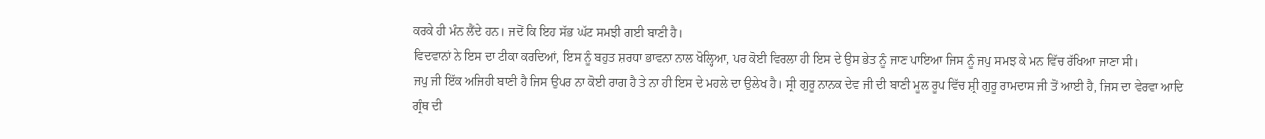ਕਰਕੇ ਹੀ ਮੰਨ ਲੈਂਦੇ ਹਨ। ਜਦੋਂ ਕਿ ਇਹ ਸੱਭ ਘੱਟ ਸਮਝੀ ਗਈ ਬਾਣੀ ਹੈ।
ਵਿਦਵਾਨਾਂ ਨੇ ਇਸ ਦਾ ਟੀਕਾ ਕਰਦਿਆਂ, ਇਸ ਨੂੰ ਬਹੁਤ ਸ਼ਰਧਾ ਭਾਵਨਾ ਨਾਲ ਖੋਲ੍ਹਿਆ, ਪਰ ਕੋਈ ਵਿਰਲਾ ਹੀ ਇਸ ਦੇ ਉਸ ਭੇਤ ਨੂੰ ਜਾਣ ਪਾਇਆ ਜਿਸ ਨੂੰ ਜਪੁ ਸਮਝ ਕੇ ਮਨ ਵਿੱਚ ਰੱਖਿਆ ਜਾਣਾ ਸੀ।
ਜਪੁ ਜੀ ਇੱਕ ਅਜਿਹੀ ਬਾਣੀ ਹੈ ਜਿਸ ਉਪਰ ਨਾ ਕੋਈ ਰਾਗ ਹੈ ਤੇ ਨਾ ਹੀ ਇਸ ਦੇ ਮਹਲੇ ਦਾ ਉਲੇਖ ਹੈ। ਸ੍ਰੀ ਗੁਰੂ ਨਾਨਕ ਦੇਵ ਜੀ ਦੀ ਬਾਣੀ ਮੂਲ ਰੂਪ ਵਿੱਚ ਸ਼੍ਰੀ ਗੁਰੂ ਰਾਮਦਾਸ ਜੀ ਤੋਂ ਆਈ ਹੈ, ਜਿਸ ਦਾ ਵੇਰਵਾ ਆਦਿ ਗ੍ਰੰਥ ਦੀ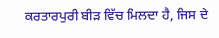ਕਰਤਾਰਪੁਰੀ ਬੀੜ ਵਿੱਚ ਮਿਲਦਾ ਹੈ, ਜਿਸ ਦੇ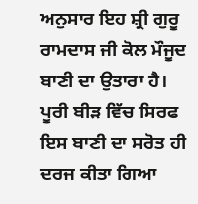ਅਨੁਸਾਰ ਇਹ ਸ਼੍ਰੀ ਗੁਰੂ ਰਾਮਦਾਸ ਜੀ ਕੋਲ ਮੌਜੂਦ ਬਾਣੀ ਦਾ ਉਤਾਰਾ ਹੈ। ਪੂਰੀ ਬੀੜ ਵਿੱਚ ਸਿਰਫ ਇਸ ਬਾਣੀ ਦਾ ਸਰੋਤ ਹੀ ਦਰਜ ਕੀਤਾ ਗਿਆ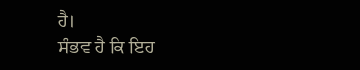ਹੈ।
ਸੰਭਵ ਹੈ ਕਿ ਇਹ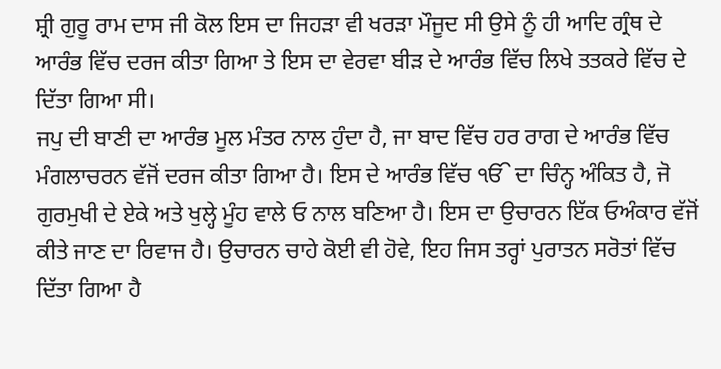ਸ਼੍ਰੀ ਗੁਰੂ ਰਾਮ ਦਾਸ ਜੀ ਕੋਲ ਇਸ ਦਾ ਜਿਹੜਾ ਵੀ ਖਰੜਾ ਮੌਜੂਦ ਸੀ ਉਸੇ ਨੂੰ ਹੀ ਆਦਿ ਗ੍ਰੰਥ ਦੇ ਆਰੰਭ ਵਿੱਚ ਦਰਜ ਕੀਤਾ ਗਿਆ ਤੇ ਇਸ ਦਾ ਵੇਰਵਾ ਬੀੜ ਦੇ ਆਰੰਭ ਵਿੱਚ ਲਿਖੇ ਤਤਕਰੇ ਵਿੱਚ ਦੇ ਦਿੱਤਾ ਗਿਆ ਸੀ।
ਜਪੁ ਦੀ ਬਾਣੀ ਦਾ ਆਰੰਭ ਮੂਲ ਮੰਤਰ ਨਾਲ ਹੁੰਦਾ ਹੈ, ਜਾ ਬਾਦ ਵਿੱਚ ਹਰ ਰਾਗ ਦੇ ਆਰੰਭ ਵਿੱਚ ਮੰਗਲਾਚਰਨ ਵੱਜੋਂ ਦਰਜ ਕੀਤਾ ਗਿਆ ਹੈ। ਇਸ ਦੇ ਆਰੰਭ ਵਿੱਚ ੴ ਦਾ ਚਿੰਨ੍ਹ ਅੰਕਿਤ ਹੈ, ਜੋ ਗੁਰਮੁਖੀ ਦੇ ਏਕੇ ਅਤੇ ਖੁਲ੍ਹੇ ਮੂੰਹ ਵਾਲੇ ਓ ਨਾਲ ਬਣਿਆ ਹੈ। ਇਸ ਦਾ ਉਚਾਰਨ ਇੱਕ ਓਅੰਕਾਰ ਵੱਜੋਂ ਕੀਤੇ ਜਾਣ ਦਾ ਰਿਵਾਜ ਹੈ। ਉਚਾਰਨ ਚਾਹੇ ਕੋਈ ਵੀ ਹੋਵੇ, ਇਹ ਜਿਸ ਤਰ੍ਹਾਂ ਪੁਰਾਤਨ ਸਰੋਤਾਂ ਵਿੱਚ ਦਿੱਤਾ ਗਿਆ ਹੈ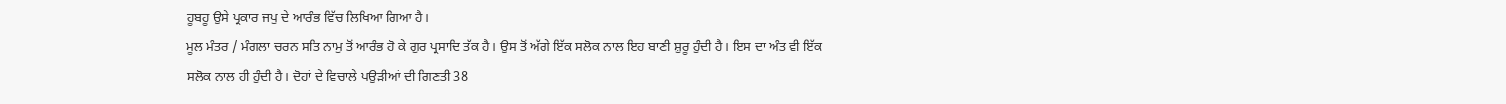ਹੂਬਹੂ ਉਸੇ ਪ੍ਰਕਾਰ ਜਪੁ ਦੇ ਆਰੰਭ ਵਿੱਚ ਲਿਖਿਆ ਗਿਆ ਹੈ।
ਮੂਲ ਮੰਤਰ / ਮੰਗਲਾ ਚਰਨ ਸਤਿ ਨਾਮੁ ਤੋਂ ਆਰੰਭ ਹੋ ਕੇ ਗੁਰ ਪ੍ਰਸਾਦਿ ਤੱਕ ਹੈ। ਉਸ ਤੋਂ ਅੱਗੇ ਇੱਕ ਸਲੋਕ ਨਾਲ ਇਹ ਬਾਣੀ ਸ਼ੁਰੂ ਹੁੰਦੀ ਹੈ। ਇਸ ਦਾ ਅੰਤ ਵੀ ਇੱਕ ਸਲੋਕ ਨਾਲ ਹੀ ਹੁੰਦੀ ਹੈ। ਦੋਹਾਂ ਦੇ ਵਿਚਾਲੇ ਪਉੜੀਆਂ ਦੀ ਗਿਣਤੀ 38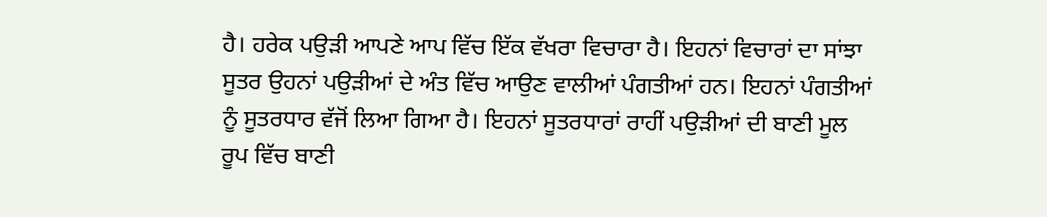ਹੈ। ਹਰੇਕ ਪਉੜੀ ਆਪਣੇ ਆਪ ਵਿੱਚ ਇੱਕ ਵੱਖਰਾ ਵਿਚਾਰਾ ਹੈ। ਇਹਨਾਂ ਵਿਚਾਰਾਂ ਦਾ ਸਾਂਝਾ ਸੂਤਰ ਉਹਨਾਂ ਪਉੜੀਆਂ ਦੇ ਅੰਤ ਵਿੱਚ ਆਉਣ ਵਾਲੀਆਂ ਪੰਗਤੀਆਂ ਹਨ। ਇਹਨਾਂ ਪੰਗਤੀਆਂ ਨੂੰ ਸੂਤਰਧਾਰ ਵੱਜੋਂ ਲਿਆ ਗਿਆ ਹੈ। ਇਹਨਾਂ ਸੂਤਰਧਾਰਾਂ ਰਾਹੀਂ ਪਉੜੀਆਂ ਦੀ ਬਾਣੀ ਮੂਲ ਰੂਪ ਵਿੱਚ ਬਾਣੀ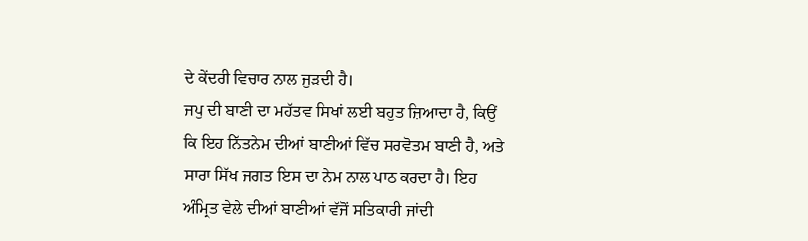ਦੇ ਕੇਂਦਰੀ ਵਿਚਾਰ ਨਾਲ ਜੁੜਦੀ ਹੈ।
ਜਪੁ ਦੀ ਬਾਣੀ ਦਾ ਮਹੱਤਵ ਸਿਖਾਂ ਲਈ ਬਹੁਤ ਜ਼ਿਆਦਾ ਹੈ, ਕਿਉਂ ਕਿ ਇਹ ਨਿੱਤਨੇਮ ਦੀਆਂ ਬਾਣੀਆਂ ਵਿੱਚ ਸਰਵੋਤਮ ਬਾਣੀ ਹੈ, ਅਤੇ ਸਾਰਾ ਸਿੱਖ ਜਗਤ ਇਸ ਦਾ ਨੇਮ ਨਾਲ ਪਾਠ ਕਰਦਾ ਹੈ। ਇਹ ਅੰਮ੍ਰਿਤ ਵੇਲੇ ਦੀਆਂ ਬਾਣੀਆਂ ਵੱਜੋਂ ਸਤਿਕਾਰੀ ਜਾਂਦੀ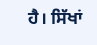ਹੈ। ਸਿੱਖਾਂ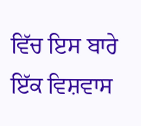ਵਿੱਚ ਇਸ ਬਾਰੇ ਇੱਕ ਵਿਸ਼ਵਾਸ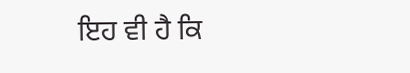ਇਹ ਵੀ ਹੈ ਕਿ